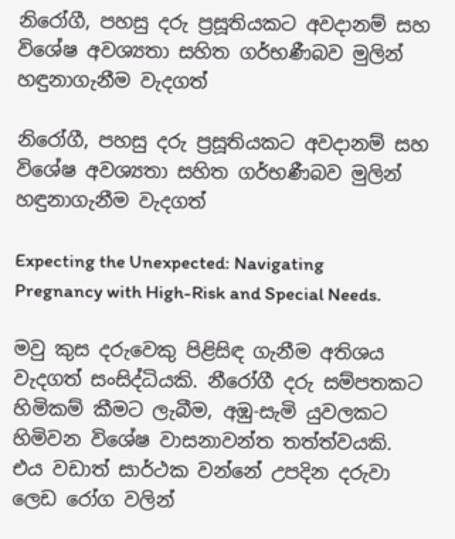නිරෝගී, පහසු දරු ප්‍රසූතියකට අවදානම් සහ විශේෂ අවශ්‍යතා සහිත ගර්භණීබව මුලින් හඳුනාගැනීම වැදගත්

නිරෝගී, පහසු දරු ප්‍රසූතියකට අවදානම් සහ විශේෂ අවශ්‍යතා සහිත ගර්භණීබව මුලින් හඳුනාගැනීම වැදගත්

Expecting the Unexpected: Navigating Pregnancy with High-Risk and Special Needs.

මවු කුස දරුවෙකු පිළිසිඳ ගැනීම අතිශය වැදගත් සංසිද්ධියකි. නීරෝගී දරු සම්පතකට හිමිකම් කීමට ලැබීම, අඹු-සැමි යුවලකට හිමිවන විශේෂ වාසනාවන්ත තත්ත්වයකි. එය වඩාත් සාර්ථක වන්නේ උපදින දරුවා ලෙඩ රෝග වලින්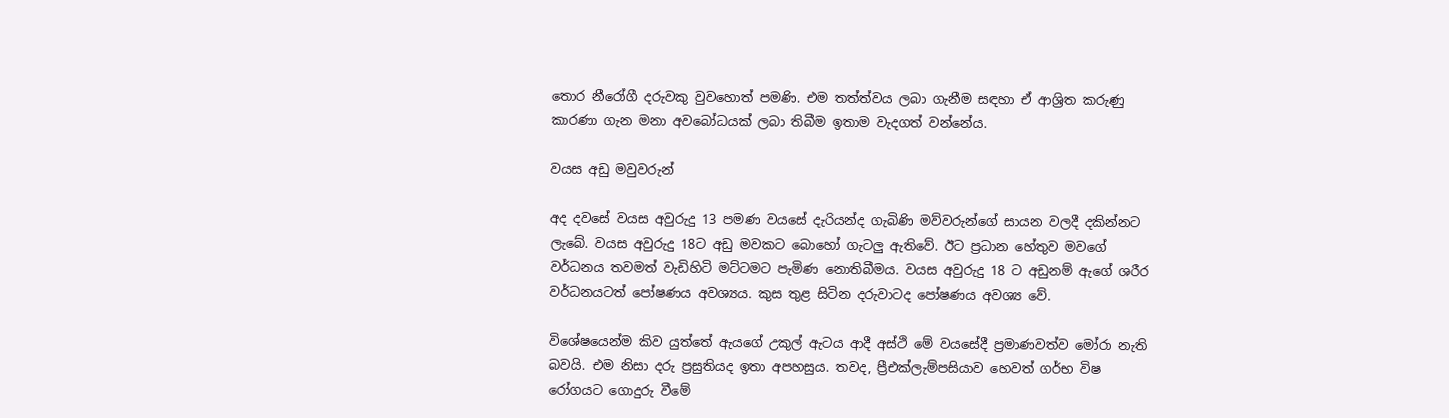තොර නීරෝගී දරුවකු වුවහොත් පමණි. එම තත්ත්වය ලබා ගැනීම සඳහා ඒ ආශ්‍රිත කරුණු කාරණා ගැන මනා අවබෝධයක් ලබා තිබීම ඉතාම වැදගත් වන්නේය.

වයස අඩු මවුවරුන්

අද දවසේ වයස අවුරුදු 13 පමණ වයසේ දැරියන්ද ගැබිණි මව්වරුන්ගේ සායන වලදී දකින්නට ලැබේ. වයස අවුරුදු 18ට අඩු මවකට බොහෝ ගැටලු ඇතිවේ. ඊට ප්‍රධාන හේතුව මවගේ වර්ධනය තවමත් වැඩිහිටි මට්ටමට පැමිණ නොතිබීමය. වයස අවුරුදු 18 ට අඩුනම් ඇගේ ශරීර වර්ධනයටත් පෝෂණය අවශ්‍යය. කුස තුළ සිටින දරුවාටද පෝෂණය අවශ්‍ය වේ.

විශේෂයෙන්ම කිව යුත්තේ ඇයගේ උකුල් ඇටය ආදී අස්ථි මේ වයසේදී ප්‍රමාණවත්ව මෝරා නැති බවයි. එම නිසා දරු ප්‍රසුතියද ඉතා අපහසුය. තවද, ප්‍රීඑක්ලැම්පසියාව හෙවත් ගර්භ විෂ රෝගයට ගොදුරු වීමේ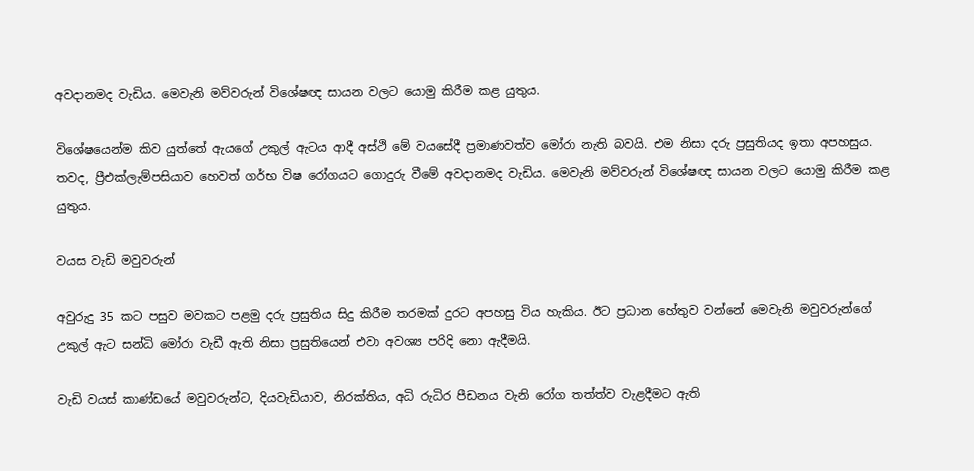අවදානමද වැඩිය. මෙවැනි මව්වරුන් විශේෂඥ සායන වලට යොමු කිරීම කළ යුතුය.

විශේෂයෙන්ම කිව යුත්තේ ඇයගේ උකුල් ඇටය ආදී අස්ථි මේ වයසේදී ප්‍රමාණවත්ව මෝරා නැති බවයි. එම නිසා දරු ප්‍රසුතියද ඉතා අපහසුය. තවද, ප්‍රීඑක්ලැම්පසියාව හෙවත් ගර්භ විෂ රෝගයට ගොදුරු වීමේ අවදානමද වැඩිය. මෙවැනි මව්වරුන් විශේෂඥ සායන වලට යොමු කිරීම කළ යුතුය.

වයස වැඩි මවුවරුන්

අවුරුදු 35 කට පසුව මවකට පළමු දරු ප්‍රසුතිය සිදු කිරීම තරමක් දුරට අපහසු විය හැකිය. ඊට ප්‍රධාන හේතුව වන්නේ මෙවැනි මවුවරුන්ගේ උකුල් ඇට සන්ධි මෝරා වැඩී ඇති නිසා ප්‍රසුතියෙන් එවා අවශ්‍ය පරිදි නො ඇදීමයි.

වැඩි වයස් කාණ්ඩයේ මවුවරුන්ට, දියවැඩියාව, නිරක්තිය, අධි රුධිර පීඩනය වැනි රෝග තත්ත්ව වැළදීමට ඇති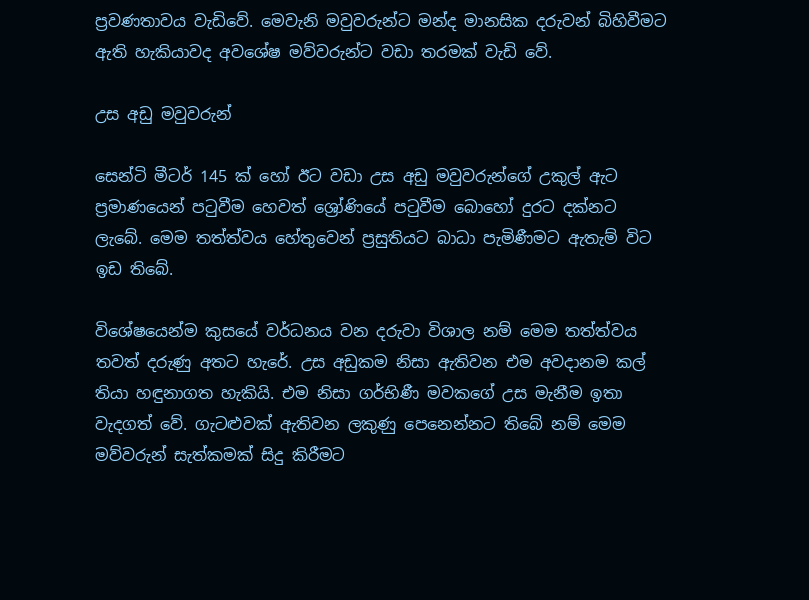ප්‍රවණතාවය වැඩිවේ. මෙවැනි මවුවරුන්ට මන්ද මානසික දරුවන් බිහිවීමට ඇති හැකියාවද අවශේෂ මව්වරුන්ට වඩා තරමක් වැඩි වේ.

උස අඩු මවුවරුන්

සෙන්ටි මීටර් 145 ක් හෝ ඊට වඩා උස අඩු මවුවරුන්ගේ උකුල් ඇට ප්‍රමාණයෙන් පටුවීම හෙවත් ශ්‍රෝණියේ පටුවීම බොහෝ දුරට දක්නට ලැබේ. මෙම තත්ත්වය හේතුවෙන් ප්‍රසුතියට බාධා පැමිණීමට ඇතැම් විට ඉඩ තිබේ.

විශේෂයෙන්ම කුසයේ වර්ධනය වන දරුවා විශාල නම් මෙම තත්ත්වය තවත් දරුණු අතට හැරේ. උස අඩුකම නිසා ඇතිවන එම අවදානම කල් තියා හඳුනාගත හැකියි. එම නිසා ගර්භිණී මවකගේ උස මැනීම ඉතා වැදගත් වේ. ගැටළුවක් ඇතිවන ලකුණු පෙනෙන්නට තිබේ නම් මෙම මව්වරුන් සැත්කමක් සිදු කිරීමට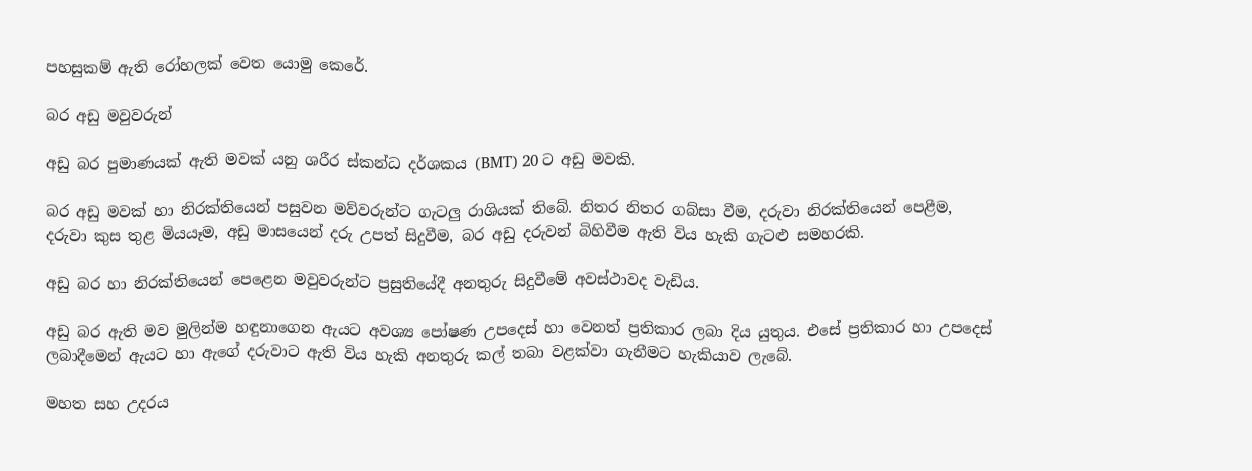පහසුකම් ඇති රෝහලක් වෙත යොමු කෙරේ.

බර අඩු මවුවරුන්

අඩු බර පුමාණයක් ඇති මවක් යනු ශරීර ස්කන්ධ දර්ශකය (BMT) 20 ට අඩු මවකි.

බර අඩු මවක් හා නිරක්තියෙන් පසුවන මව්වරුන්ට ගැටලු රාශියක් තිබේ. නිතර නිතර ගබ්සා වීම, දරුවා නිරක්තියෙන් පෙළීම, දරුවා කුස තුළ මියයෑම, අඩු මාසයෙන් දරු උපත් සිදුවීම, බර අඩු දරුවන් බිහිවීම ඇති විය හැකි ගැටළු සමහරකි.

අඩු බර හා නිරක්තියෙන් පෙළෙන මවුවරුන්ට ප්‍රසුතියේදී අනතුරු සිදුවීමේ අවස්ථාවද වැඩිය.

අඩු බර ඇති මව මුලින්ම හඳුනාගෙන ඇයට අවශ්‍ය පෝෂණ උපදෙස් හා වෙනත් ප්‍රතිකාර ලබා දිය යුතුය. එසේ ප්‍රතිකාර හා උපදෙස් ලබාදීමෙන් ඇයට හා ඇගේ දරුවාට ඇති විය හැකි අනතුරු කල් තබා වළක්වා ගැනීමට හැකියාව ලැබේ.

මහත සහ උදරය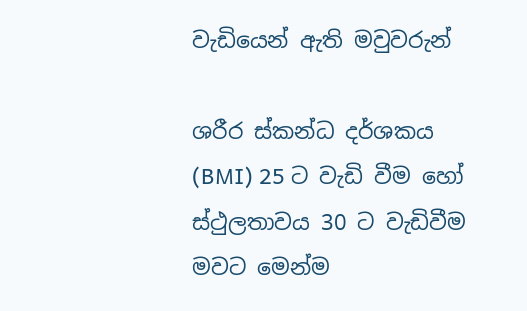වැඩියෙන් ඇති මවුවරුන්

ශරීර ස්කන්ධ දර්ශකය (BMI) 25 ට වැඩි වීම හෝ ස්ථුලතාවය 30 ට වැඩිවීම මවට මෙන්ම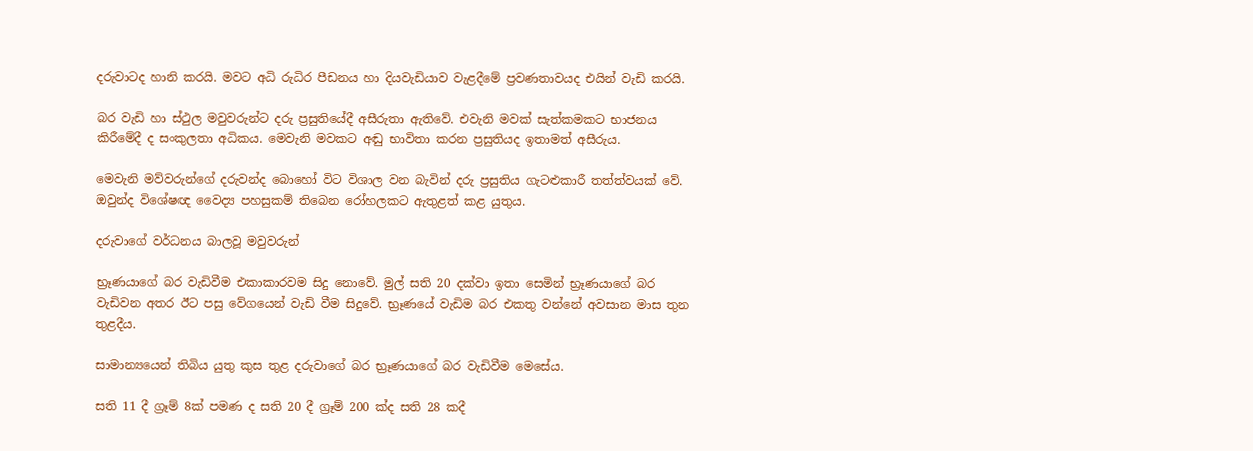දරුවාටද හානි කරයි. මවට අධි රුධිර පීඩනය හා දියවැඩියාව වැළදීමේ ප්‍රවණතාවයද එයින් වැඩි කරයි.

බර වැඩි හා ස්ථුල මවුවරුන්ට දරු ප්‍රසුතියේදී අසීරුතා ඇතිවේ. එවැනි මවක් සැත්කමකට භාජනය කිරීමේදී ද සංකුලතා අධිකය. මෙවැනි මවකට අඬු භාවිතා කරන ප්‍රසුතියද ඉතාමත් අසීරුය.

මෙවැනි මව්වරුන්ගේ දරුවන්ද බොහෝ විට විශාල වන බැවින් දරු ප්‍රසුතිය ගැටළුකාරී තත්ත්වයක් වේ. ඔවුන්ද විශේෂඥ වෛද්‍ය පහසුකම් තිබෙන රෝහලකට ඇතුළත් කළ යුතුය.

දරුවාගේ වර්ධනය බාලවූ මවුවරුන්

භ්‍රෑණයාගේ බර වැඩිවීම එකාකාරවම සිදු නොවේ. මුල් සති 20 දක්වා ඉතා සෙමින් භ්‍රෑණයාගේ බර වැඩිවන අතර ඊට පසු වේගයෙන් වැඩි වීම සිදුවේ. භ්‍රෑණයේ වැඩිම බර එකතු වන්නේ අවසාන මාස තුන තුළදීය.

සාමාන්‍යයෙන් තිබිය යුතු කුස තුළ දරුවාගේ බර භ්‍රෑණයාගේ බර වැඩිවීම මෙසේය.

සති 11 දී ග්‍රෑම් 8ක් පමණ ද සති 20 දී ග්‍රෑම් 200 ක්ද සති 28 කදී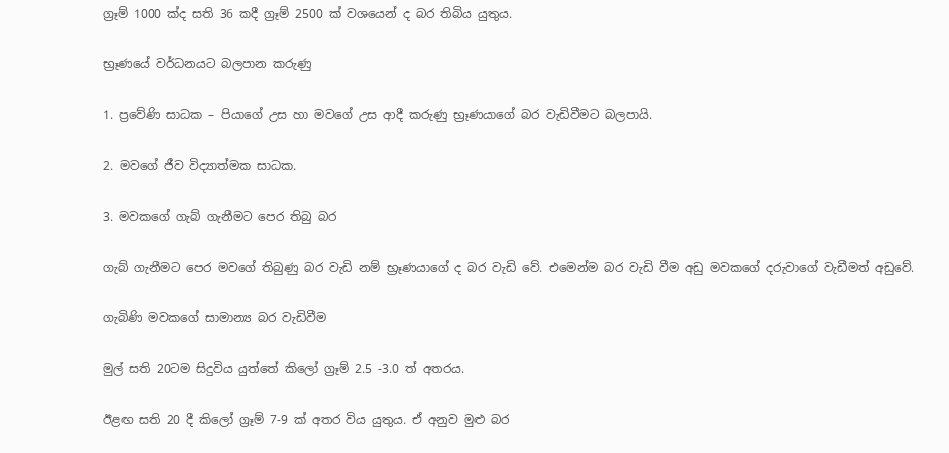ග්‍රෑම් 1000 ක්ද සති 36 කදී ග්‍රෑම් 2500 ක් වශයෙන් ද බර තිබිය යුතුය.

භ්‍රෑණයේ වර්ධනයට බලපාන කරුණු

1. ප්‍රවේණි සාධක – පියාගේ උස හා මවගේ උස ආදී කරුණු භ්‍රෑණයාගේ බර වැඩිවීමට බලපායි.

2. මවගේ ජීව විද්‍යාත්මක සාධක.

3. මවකගේ ගැබ් ගැනීමට පෙර තිබු බර

ගැබ් ගැනීමට පෙර මවගේ තිබුණු බර වැඩි නම් භ්‍රෑණයාගේ ද බර වැඩි වේ. එමෙන්ම බර වැඩි වීම අඩු මවකගේ දරුවාගේ වැඩීමත් අඩුවේ.

ගැබිණි මවකගේ සාමාන්‍ය බර වැඩිවීම

මුල් සති 20ටම සිදුවිය යුත්තේ කිලෝ ග්‍රෑම් 2.5 -3.0 ත් අතරය.

ඊළඟ සති 20 දී කිලෝ ග්‍රෑම් 7-9 ක් අතර විය යුතුය. ඒ අනුව මුළු බර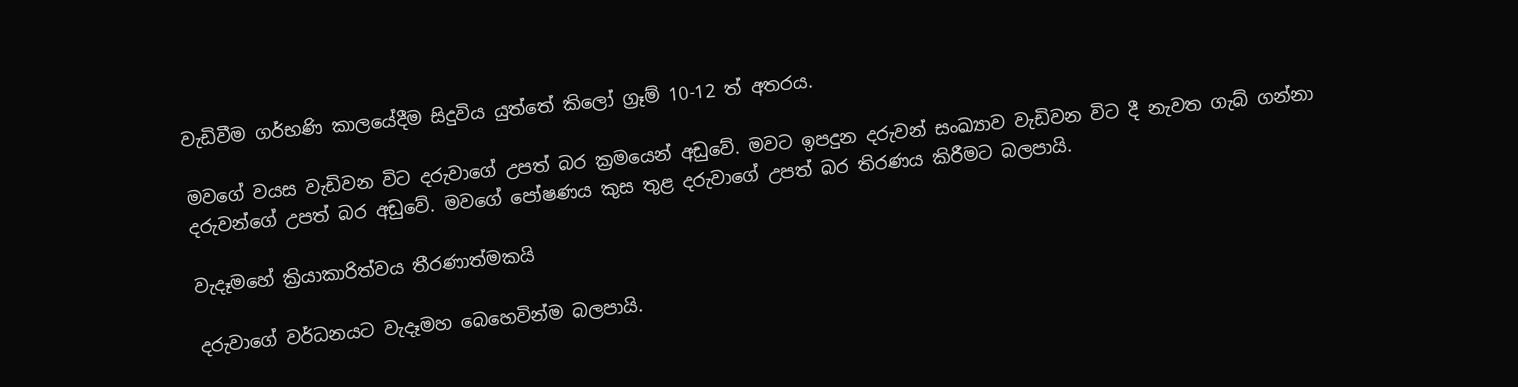වැඩිවීම ගර්භණි කාලයේදීම සිදුවිය යුත්තේ කිලෝ ග්‍රෑම් 10-12 ත් අතරය.

මවගේ වයස වැඩිවන විට දරුවාගේ උපත් බර ක්‍රමයෙන් අඩුවේ. මවට ඉපදුන දරුවන් සංඛ්‍යාව වැඩිවන විට දී නැවත ගැබ් ගන්නා දරුවන්ගේ උපත් බර අඩුවේ. මවගේ පෝෂණය කුස තුළ දරුවාගේ උපත් බර තිරණය කිරීමට බලපායි.

වැදෑමහේ ක්‍රියාකාරිත්වය තීරණාත්මකයි

දරුවාගේ වර්ධනයට වැදෑමහ බෙහෙවින්ම බලපායි.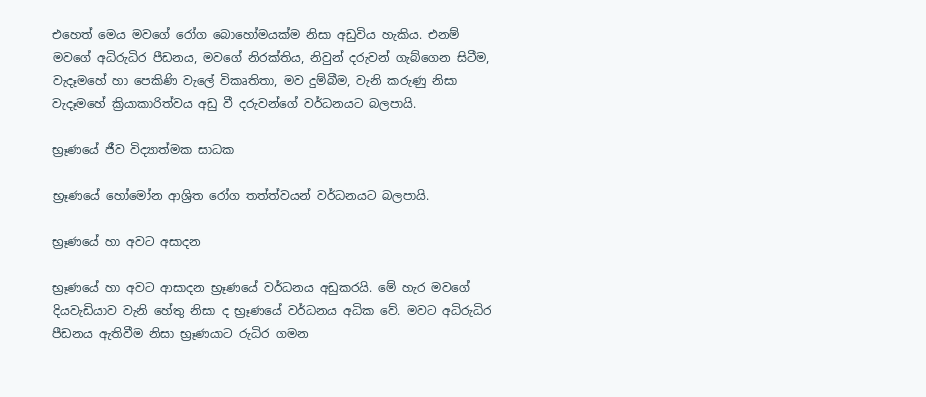එහෙත් මෙය මවගේ රෝග බොහෝමයක්ම නිසා අඩුවිය හැකිය. එනම් මවගේ අධිරුධිර පීඩනය, මවගේ නිරක්තිය, නිවුන් දරුවන් ගැබ්ගෙන සිටීම, වැදෑමහේ හා පෙකිණි වැලේ විකෘතිතා, මව දුම්බීම, වැනි කරුණු නිසා වැදෑමහේ ක්‍රියාකාරිත්වය අඩු වී දරුවන්ගේ වර්ධනයට බලපායි.

භ්‍රෑණයේ ජීව විද්‍යාත්මක සාධක

භ්‍රෑණයේ හෝමෝන ආශ්‍රිත රෝග තත්ත්වයන් වර්ධනයට බලපායි.

භ්‍රෑණයේ හා අවට අසාදන

භ්‍රෑණයේ හා අවට ආසාදන භ්‍රෑණයේ වර්ධනය අඩුකරයි. මේ හැර මවගේ දියවැඩියාව වැනි හේතු නිසා ද භ්‍රෑණයේ වර්ධනය අධික වේ. මවට අධිරුධිර පීඩනය ඇතිවීම නිසා භ්‍රෑණයාට රුධිර ගමන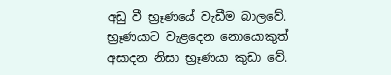අඩු වී භ්‍රෑණයේ වැඩීම බාලවේ. භ්‍රෑණයාට වැළදෙන නොයොකුත් අසාදන නිසා භ්‍රෑණයා කුඩා වේ.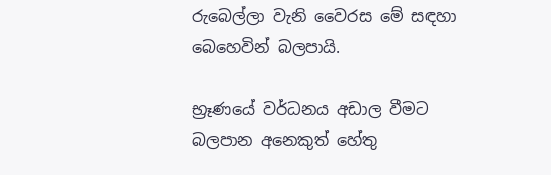රුබෙල්ලා වැනි වෛරස මේ සඳහා බෙහෙවින් බලපායි.

භ්‍රෑණයේ වර්ධනය අඩාල වීමට බලපාන අනෙකුත් හේතු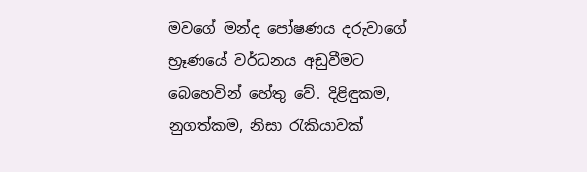මවගේ මන්ද පෝෂණය දරුවාගේ භ්‍රෑණයේ වර්ධනය අඩුවීමට බෙහෙවින් හේතු වේ. දිළිඳුකම, නුගත්කම, නිසා රැකියාවක්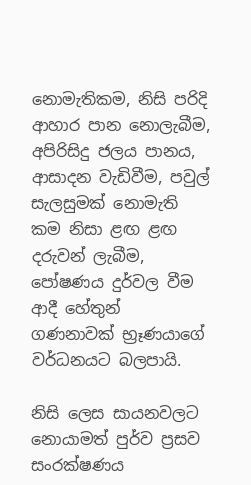නොමැතිකම, නිසි පරිදි ආහාර පාන නොලැබීම, අපිරිසිදු ජලය පානය, ආසාදන වැඩිවීම, පවුල් සැලසුමක් නොමැති කම නිසා ළඟ ළඟ දරුවන් ලැබීම, පෝෂණය දුර්වල වීම ආදී හේතුන් ගණනාවක් භ්‍රෑණයාගේ වර්ධනයට බලපායි.

නිසි ලෙස සායනවලට නොයාමත් පුර්ව ප්‍රසව සංරක්ෂණය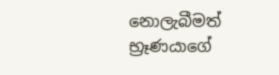නොලැබීමත් භ්‍රෑණයාගේ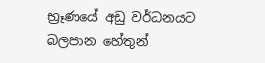භ්‍රෑණයේ අඩු වර්ධනයට බලපාන හේතුන්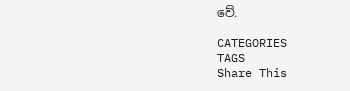වේ.

CATEGORIES
TAGS
Share This